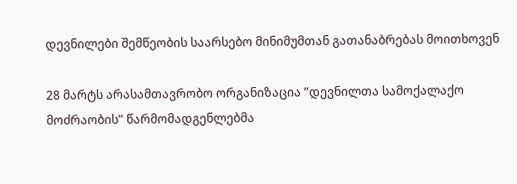დევნილები შემწეობის საარსებო მინიმუმთან გათანაბრებას მოითხოვენ

28 მარტს არასამთავრობო ორგანიზაცია ”დევნილთა სამოქალაქო მოძრაობის” წარმომადგენლებმა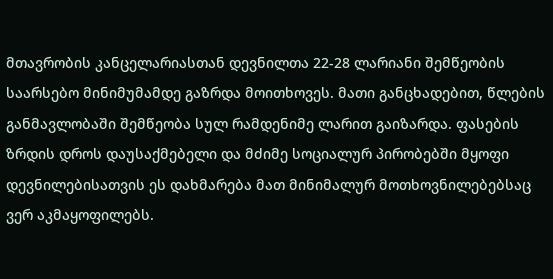მთავრობის კანცელარიასთან დევნილთა 22-28 ლარიანი შემწეობის საარსებო მინიმუმამდე გაზრდა მოითხოვეს. მათი განცხადებით, წლების განმავლობაში შემწეობა სულ რამდენიმე ლარით გაიზარდა. ფასების ზრდის დროს დაუსაქმებელი და მძიმე სოციალურ პირობებში მყოფი დევნილებისათვის ეს დახმარება მათ მინიმალურ მოთხოვნილებებსაც ვერ აკმაყოფილებს.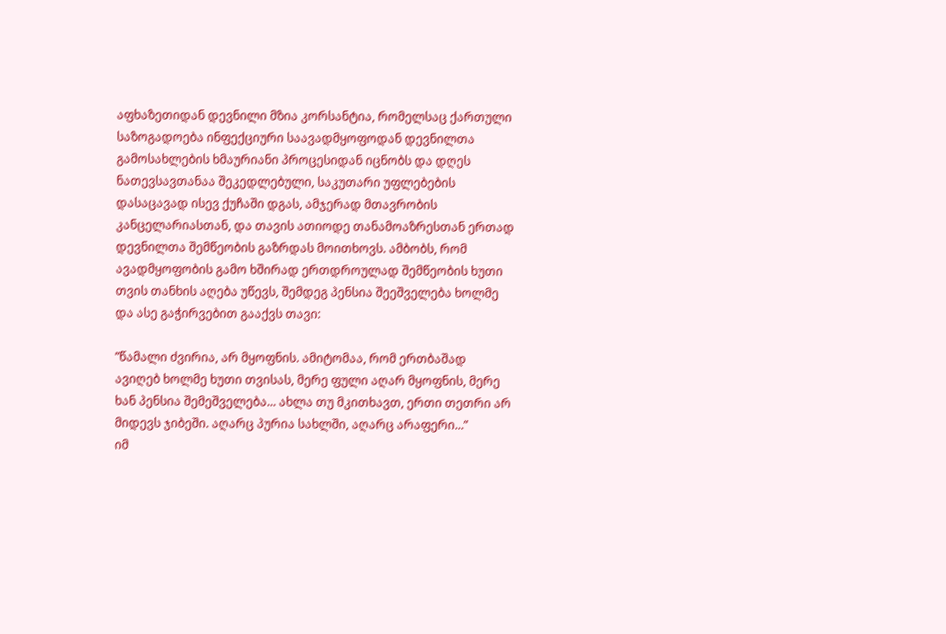აფხაზეთიდან დევნილი მზია კორსანტია, რომელსაც ქართული საზოგადოება ინფექციური საავადმყოფოდან დევნილთა გამოსახლების ხმაურიანი პროცესიდან იცნობს და დღეს ნათევსავთანაა შეკედლებული, საკუთარი უფლებების დასაცავად ისევ ქუჩაში დგას, ამჯერად მთავრობის კანცელარიასთან, და თავის ათიოდე თანამოაზრესთან ერთად დევნილთა შემწეობის გაზრდას მოითხოვს. ამბობს, რომ ავადმყოფობის გამო ხშირად ერთდროულად შემწეობის ხუთი თვის თანხის აღება უწევს, შემდეგ პენსია შეეშველება ხოლმე და ასე გაჭირვებით გააქვს თავი:

”წამალი ძვირია, არ მყოფნის. ამიტომაა, რომ ერთბაშად ავიღებ ხოლმე ხუთი თვისას, მერე ფული აღარ მყოფნის, მერე ხან პენსია შემეშველება... ახლა თუ მკითხავთ, ერთი თეთრი არ მიდევს ჯიბეში. აღარც პურია სახლში, აღარც არაფერი...”
იმ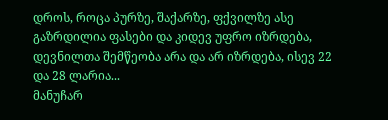დროს, როცა პურზე, შაქარზე, ფქვილზე ასე გაზრდილია ფასები და კიდევ უფრო იზრდება, დევნილთა შემწეობა არა და არ იზრდება, ისევ 22 და 28 ლარია...
მანუჩარ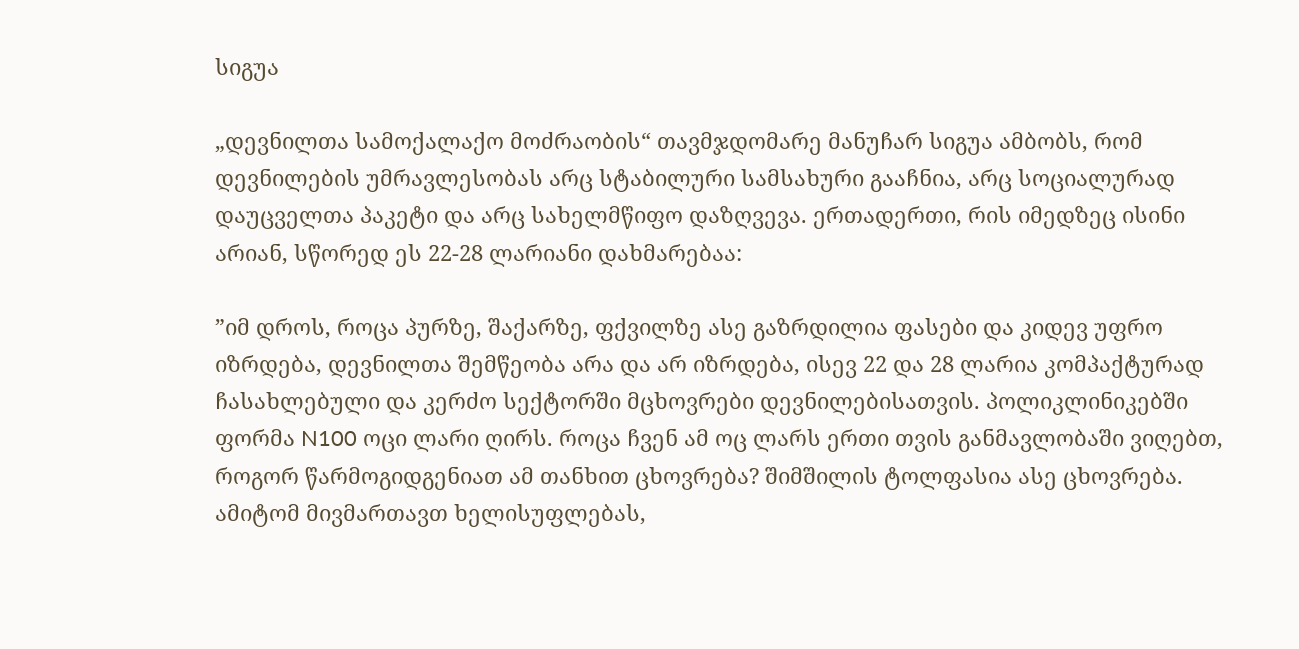სიგუა

„დევნილთა სამოქალაქო მოძრაობის“ თავმჯდომარე მანუჩარ სიგუა ამბობს, რომ დევნილების უმრავლესობას არც სტაბილური სამსახური გააჩნია, არც სოციალურად დაუცველთა პაკეტი და არც სახელმწიფო დაზღვევა. ერთადერთი, რის იმედზეც ისინი არიან, სწორედ ეს 22-28 ლარიანი დახმარებაა:

”იმ დროს, როცა პურზე, შაქარზე, ფქვილზე ასე გაზრდილია ფასები და კიდევ უფრო იზრდება, დევნილთა შემწეობა არა და არ იზრდება, ისევ 22 და 28 ლარია კომპაქტურად ჩასახლებული და კერძო სექტორში მცხოვრები დევნილებისათვის. პოლიკლინიკებში ფორმა N100 ოცი ლარი ღირს. როცა ჩვენ ამ ოც ლარს ერთი თვის განმავლობაში ვიღებთ, როგორ წარმოგიდგენიათ ამ თანხით ცხოვრება? შიმშილის ტოლფასია ასე ცხოვრება. ამიტომ მივმართავთ ხელისუფლებას,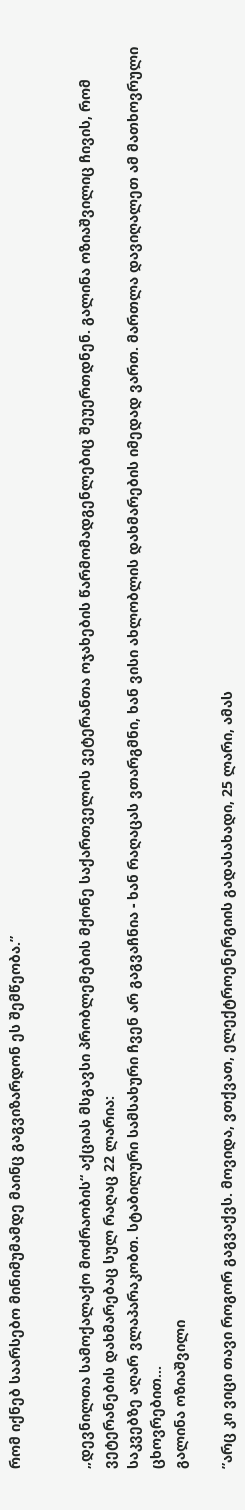რომ იქნებ საარსებო მინიმუმამდე მაინც გაგვიზარდონ ეს შემწეობა.”


„დევნილთა სამოქალაქო მოძრაობის“ აქციას მსგავსი პრობლემების მქონე საქართველოს ვეტერანთა ოჯახების წარმომადგენლებიც შეუერთდნენ. გალინა ოზიაშვილიც ჩივის, რომ ვეტერანების დახმარებაც სულ რაღაც 22 ლარია:
საკვებზე აღარ ვლაპარაკობთ. სტაბილური სამსახური ჩვენ არ გაგვაჩნია - ხან რაღაცას ვთარგმნი, ხან ვისი ახლობლის დახმარების იმედად ვართ. მართლა დავიღალეთ ამ მათხოვრული ცხოვრებით...
გალინა ოზიაშვილი

”არც კი ვიცი თავი როგორ გაგვაქვს. მოვიდა, ვთქვათ, ელექტროენერგიის გადასახადი, 25 ლარი, ამას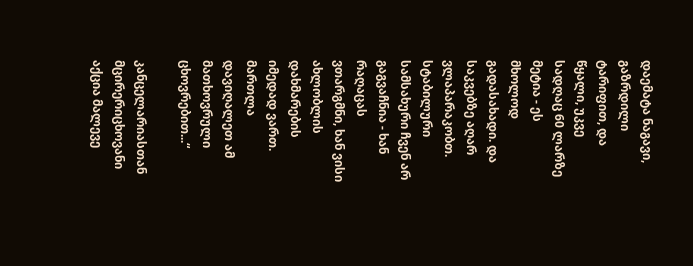დაემატა ნაგავი, გაზრდილი ტარიფით, და წყალი, უკვე სადღაც 60 ლარზე მეტია - ეს მხოლოდ გადასახადი. და საკვებზე აღარ ვლაპარაკობთ. სტაბილური სამსახური ჩვენ არ გაგვაჩნია - ხან რაღაცას ვთარგმნი, ხან ვისი ახლობლის დახმარების იმედად ვართ. მართლა დავიღალეთ ამ მათხოვრული ცხოვრებით...“

კანცელარიასთან მცირერიცხოვანი აქცია მალევე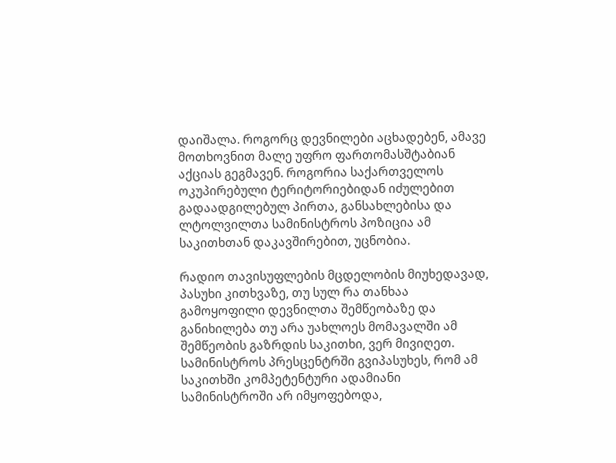დაიშალა. როგორც დევნილები აცხადებენ, ამავე მოთხოვნით მალე უფრო ფართომასშტაბიან აქციას გეგმავენ. როგორია საქართველოს ოკუპირებული ტერიტორიებიდან იძულებით გადაადგილებულ პირთა, განსახლებისა და ლტოლვილთა სამინისტროს პოზიცია ამ საკითხთან დაკავშირებით, უცნობია.

რადიო თავისუფლების მცდელობის მიუხედავად, პასუხი კითხვაზე, თუ სულ რა თანხაა გამოყოფილი დევნილთა შემწეობაზე და განიხილება თუ არა უახლოეს მომავალში ამ შემწეობის გაზრდის საკითხი, ვერ მივიღეთ. სამინისტროს პრესცენტრში გვიპასუხეს, რომ ამ საკითხში კომპეტენტური ადამიანი სამინისტროში არ იმყოფებოდა,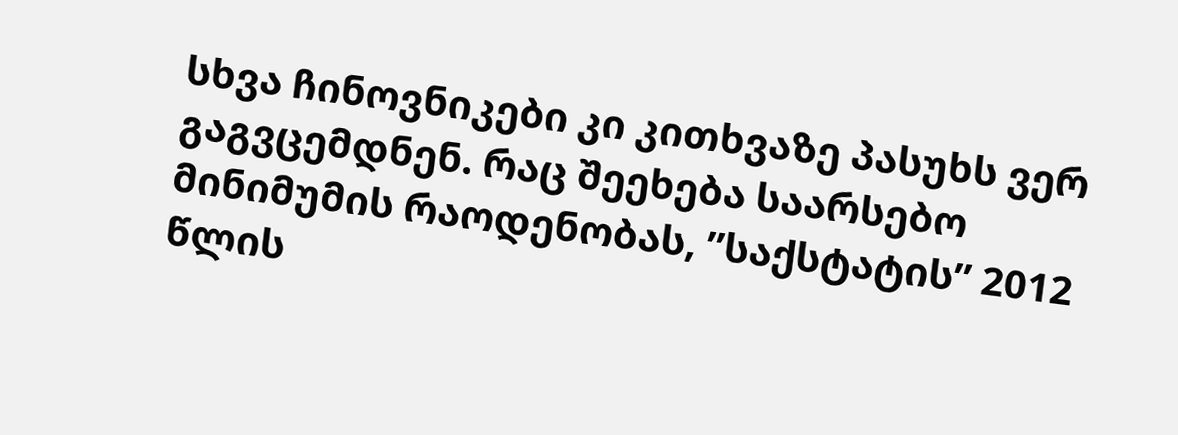სხვა ჩინოვნიკები კი კითხვაზე პასუხს ვერ გაგვცემდნენ. რაც შეეხება საარსებო მინიმუმის რაოდენობას, ”საქსტატის” 2012 წლის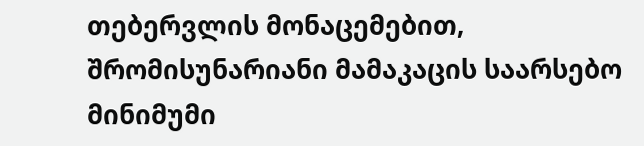თებერვლის მონაცემებით, შრომისუნარიანი მამაკაცის საარსებო მინიმუმი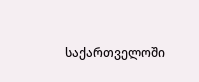საქართველოში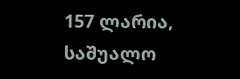157 ლარია, საშუალო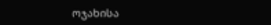ოჯახისა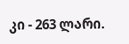კი - 263 ლარი.